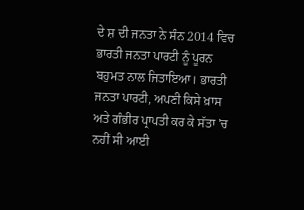ਦੇ ਸ਼ ਦੀ ਜਨਤਾ ਨੇ ਸੰਨ 2014 ਵਿਚ ਭਾਰਤੀ ਜਨਤਾ ਪਾਰਟੀ ਨੂੰ ਪੂਰਨ ਬਹੁਮਤ ਨਾਲ ਜਿਤਾਇਆ। ਭਾਰਤੀ ਜਨਤਾ ਪਾਰਟੀ, ਅਪਣੀ ਕਿਸੇ ਖ਼ਾਸ ਅਤੇ ਗੰਭੀਰ ਪ੍ਰਾਪਤੀ ਕਰ ਕੇ ਸੱਤਾ 'ਚ ਨਹੀਂ ਸੀ ਆਈ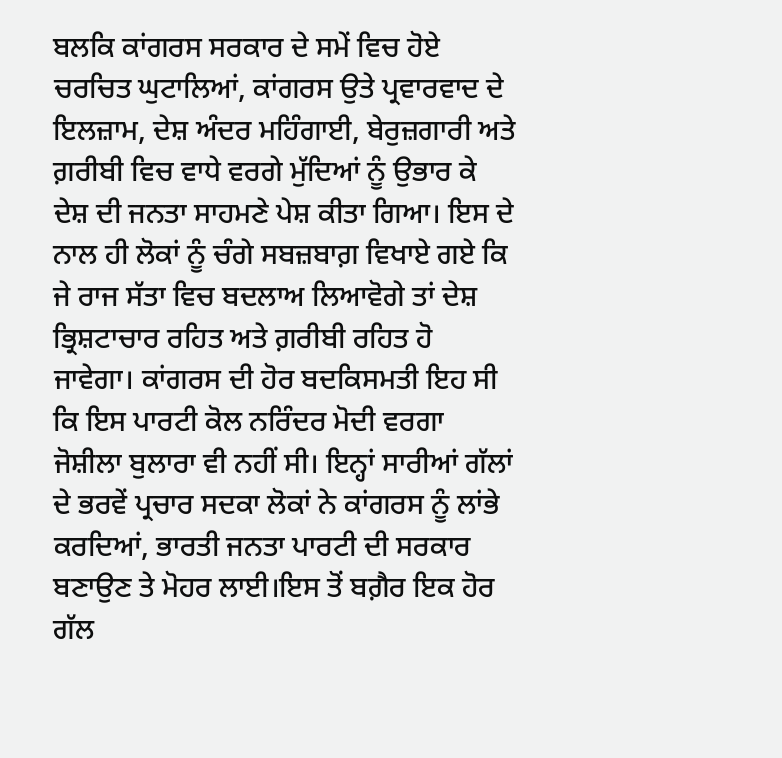ਬਲਕਿ ਕਾਂਗਰਸ ਸਰਕਾਰ ਦੇ ਸਮੇਂ ਵਿਚ ਹੋਏ ਚਰਚਿਤ ਘੁਟਾਲਿਆਂ, ਕਾਂਗਰਸ ਉਤੇ ਪ੍ਰਵਾਰਵਾਦ ਦੇ ਇਲਜ਼ਾਮ, ਦੇਸ਼ ਅੰਦਰ ਮਹਿੰਗਾਈ, ਬੇਰੁਜ਼ਗਾਰੀ ਅਤੇ ਗ਼ਰੀਬੀ ਵਿਚ ਵਾਧੇ ਵਰਗੇ ਮੁੱਦਿਆਂ ਨੂੰ ਉਭਾਰ ਕੇ ਦੇਸ਼ ਦੀ ਜਨਤਾ ਸਾਹਮਣੇ ਪੇਸ਼ ਕੀਤਾ ਗਿਆ। ਇਸ ਦੇ ਨਾਲ ਹੀ ਲੋਕਾਂ ਨੂੰ ਚੰਗੇ ਸਬਜ਼ਬਾਗ਼ ਵਿਖਾਏ ਗਏ ਕਿ ਜੇ ਰਾਜ ਸੱਤਾ ਵਿਚ ਬਦਲਾਅ ਲਿਆਵੋਗੇ ਤਾਂ ਦੇਸ਼ ਭ੍ਰਿਸ਼ਟਾਚਾਰ ਰਹਿਤ ਅਤੇ ਗ਼ਰੀਬੀ ਰਹਿਤ ਹੋ ਜਾਵੇਗਾ। ਕਾਂਗਰਸ ਦੀ ਹੋਰ ਬਦਕਿਸਮਤੀ ਇਹ ਸੀ ਕਿ ਇਸ ਪਾਰਟੀ ਕੋਲ ਨਰਿੰਦਰ ਮੋਦੀ ਵਰਗਾ ਜੋਸ਼ੀਲਾ ਬੁਲਾਰਾ ਵੀ ਨਹੀਂ ਸੀ। ਇਨ੍ਹਾਂ ਸਾਰੀਆਂ ਗੱਲਾਂ ਦੇ ਭਰਵੇਂ ਪ੍ਰਚਾਰ ਸਦਕਾ ਲੋਕਾਂ ਨੇ ਕਾਂਗਰਸ ਨੂੰ ਲਾਂਭੇ ਕਰਦਿਆਂ, ਭਾਰਤੀ ਜਨਤਾ ਪਾਰਟੀ ਦੀ ਸਰਕਾਰ ਬਣਾਉਣ ਤੇ ਮੋਹਰ ਲਾਈ।ਇਸ ਤੋਂ ਬਗ਼ੈਰ ਇਕ ਹੋਰ ਗੱਲ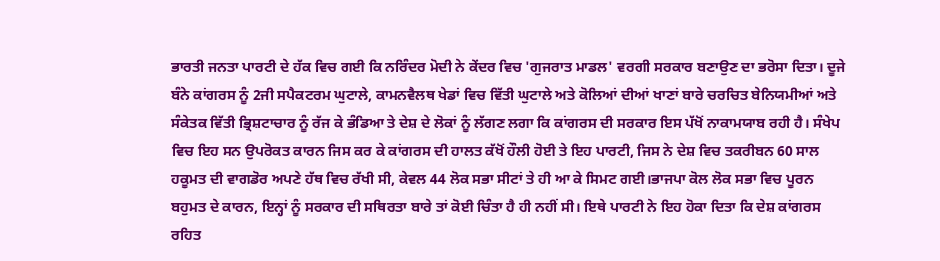ਭਾਰਤੀ ਜਨਤਾ ਪਾਰਟੀ ਦੇ ਹੱਕ ਵਿਚ ਗਈ ਕਿ ਨਰਿੰਦਰ ਮੋਦੀ ਨੇ ਕੇਂਦਰ ਵਿਚ 'ਗੁਜਰਾਤ ਮਾਡਲ' ਵਰਗੀ ਸਰਕਾਰ ਬਣਾਉਣ ਦਾ ਭਰੋਸਾ ਦਿਤਾ। ਦੂਜੇ ਬੰਨੇ ਕਾਂਗਰਸ ਨੂੰ 2ਜੀ ਸਪੈਕਟਰਮ ਘੁਟਾਲੇ, ਕਾਮਨਵੈਲਥ ਖੇਡਾਂ ਵਿਚ ਵਿੱਤੀ ਘੁਟਾਲੇ ਅਤੇ ਕੋਲਿਆਂ ਦੀਆਂ ਖਾਣਾਂ ਬਾਰੇ ਚਰਚਿਤ ਬੇਨਿਯਮੀਆਂ ਅਤੇ ਸੰਕੇਤਕ ਵਿੱਤੀ ਭ੍ਰਿਸ਼ਟਾਚਾਰ ਨੂੰ ਰੱਜ ਕੇ ਭੰਡਿਆ ਤੇ ਦੇਸ਼ ਦੇ ਲੋਕਾਂ ਨੂੰ ਲੱਗਣ ਲਗਾ ਕਿ ਕਾਂਗਰਸ ਦੀ ਸਰਕਾਰ ਇਸ ਪੱਖੋਂ ਨਾਕਾਮਯਾਬ ਰਹੀ ਹੈ। ਸੰਖੇਪ ਵਿਚ ਇਹ ਸਨ ਉਪਰੋਕਤ ਕਾਰਨ ਜਿਸ ਕਰ ਕੇ ਕਾਂਗਰਸ ਦੀ ਹਾਲਤ ਕੱਖੋਂ ਹੌਲੀ ਹੋਈ ਤੇ ਇਹ ਪਾਰਟੀ, ਜਿਸ ਨੇ ਦੇਸ਼ ਵਿਚ ਤਕਰੀਬਨ 60 ਸਾਲ ਹਕੂਮਤ ਦੀ ਵਾਗਡੋਰ ਅਪਣੇ ਹੱਥ ਵਿਚ ਰੱਖੀ ਸੀ, ਕੇਵਲ 44 ਲੋਕ ਸਭਾ ਸੀਟਾਂ ਤੇ ਹੀ ਆ ਕੇ ਸਿਮਟ ਗਈ।ਭਾਜਪਾ ਕੋਲ ਲੋਕ ਸਭਾ ਵਿਚ ਪੂਰਨ ਬਹੁਮਤ ਦੇ ਕਾਰਨ, ਇਨ੍ਹਾਂ ਨੂੰ ਸਰਕਾਰ ਦੀ ਸਥਿਰਤਾ ਬਾਰੇ ਤਾਂ ਕੋਈ ਚਿੰਤਾ ਹੈ ਹੀ ਨਹੀਂ ਸੀ। ਇਥੇ ਪਾਰਟੀ ਨੇ ਇਹ ਹੋਕਾ ਦਿਤਾ ਕਿ ਦੇਸ਼ ਕਾਂਗਰਸ ਰਹਿਤ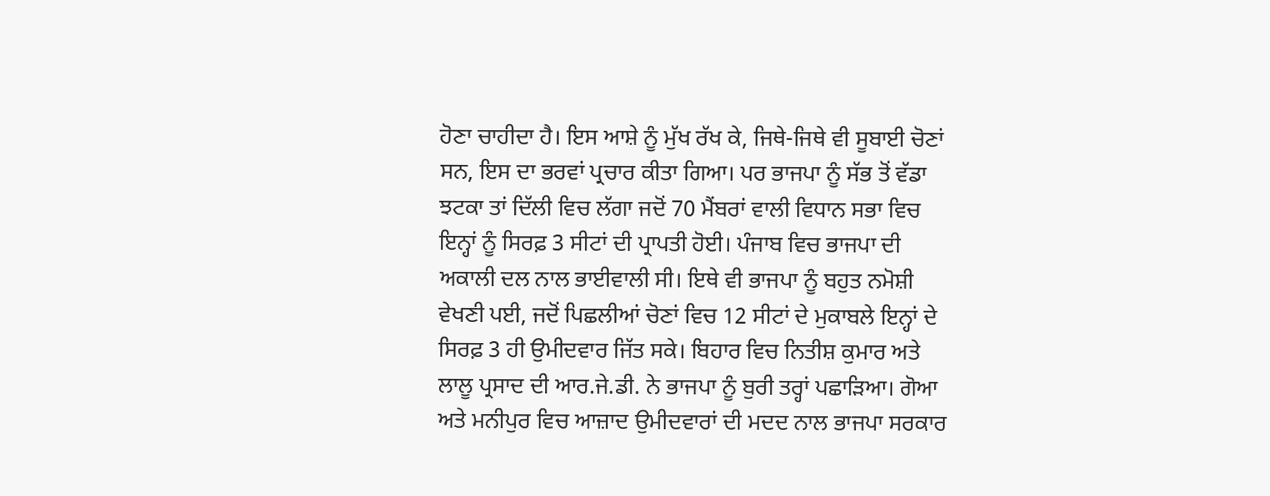ਹੋਣਾ ਚਾਹੀਦਾ ਹੈ। ਇਸ ਆਸ਼ੇ ਨੂੰ ਮੁੱਖ ਰੱਖ ਕੇ, ਜਿਥੇ-ਜਿਥੇ ਵੀ ਸੂਬਾਈ ਚੋਣਾਂ ਸਨ, ਇਸ ਦਾ ਭਰਵਾਂ ਪ੍ਰਚਾਰ ਕੀਤਾ ਗਿਆ। ਪਰ ਭਾਜਪਾ ਨੂੰ ਸੱਭ ਤੋਂ ਵੱਡਾ ਝਟਕਾ ਤਾਂ ਦਿੱਲੀ ਵਿਚ ਲੱਗਾ ਜਦੋਂ 70 ਮੈਂਬਰਾਂ ਵਾਲੀ ਵਿਧਾਨ ਸਭਾ ਵਿਚ ਇਨ੍ਹਾਂ ਨੂੰ ਸਿਰਫ਼ 3 ਸੀਟਾਂ ਦੀ ਪ੍ਰਾਪਤੀ ਹੋਈ। ਪੰਜਾਬ ਵਿਚ ਭਾਜਪਾ ਦੀ ਅਕਾਲੀ ਦਲ ਨਾਲ ਭਾਈਵਾਲੀ ਸੀ। ਇਥੇ ਵੀ ਭਾਜਪਾ ਨੂੰ ਬਹੁਤ ਨਮੋਸ਼ੀ ਵੇਖਣੀ ਪਈ, ਜਦੋਂ ਪਿਛਲੀਆਂ ਚੋਣਾਂ ਵਿਚ 12 ਸੀਟਾਂ ਦੇ ਮੁਕਾਬਲੇ ਇਨ੍ਹਾਂ ਦੇ ਸਿਰਫ਼ 3 ਹੀ ਉਮੀਦਵਾਰ ਜਿੱਤ ਸਕੇ। ਬਿਹਾਰ ਵਿਚ ਨਿਤੀਸ਼ ਕੁਮਾਰ ਅਤੇ ਲਾਲੂ ਪ੍ਰਸਾਦ ਦੀ ਆਰ.ਜੇ.ਡੀ. ਨੇ ਭਾਜਪਾ ਨੂੰ ਬੁਰੀ ਤਰ੍ਹਾਂ ਪਛਾੜਿਆ। ਗੋਆ ਅਤੇ ਮਨੀਪੁਰ ਵਿਚ ਆਜ਼ਾਦ ਉਮੀਦਵਾਰਾਂ ਦੀ ਮਦਦ ਨਾਲ ਭਾਜਪਾ ਸਰਕਾਰ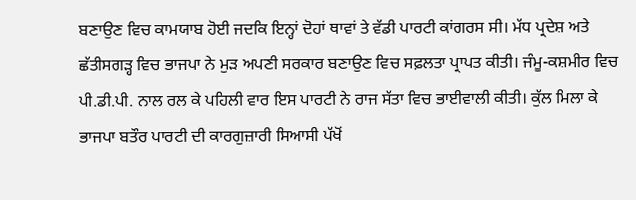ਬਣਾਉਣ ਵਿਚ ਕਾਮਯਾਬ ਹੋਈ ਜਦਕਿ ਇਨ੍ਹਾਂ ਦੋਹਾਂ ਥਾਵਾਂ ਤੇ ਵੱਡੀ ਪਾਰਟੀ ਕਾਂਗਰਸ ਸੀ। ਮੱਧ ਪ੍ਰਦੇਸ਼ ਅਤੇ ਛੱਤੀਸਗੜ੍ਹ ਵਿਚ ਭਾਜਪਾ ਨੇ ਮੁੜ ਅਪਣੀ ਸਰਕਾਰ ਬਣਾਉਣ ਵਿਚ ਸਫ਼ਲਤਾ ਪ੍ਰਾਪਤ ਕੀਤੀ। ਜੰਮੂ-ਕਸ਼ਮੀਰ ਵਿਚ ਪੀ.ਡੀ.ਪੀ. ਨਾਲ ਰਲ ਕੇ ਪਹਿਲੀ ਵਾਰ ਇਸ ਪਾਰਟੀ ਨੇ ਰਾਜ ਸੱਤਾ ਵਿਚ ਭਾਈਵਾਲੀ ਕੀਤੀ। ਕੁੱਲ ਮਿਲਾ ਕੇ ਭਾਜਪਾ ਬਤੌਰ ਪਾਰਟੀ ਦੀ ਕਾਰਗੁਜ਼ਾਰੀ ਸਿਆਸੀ ਪੱਖੋਂ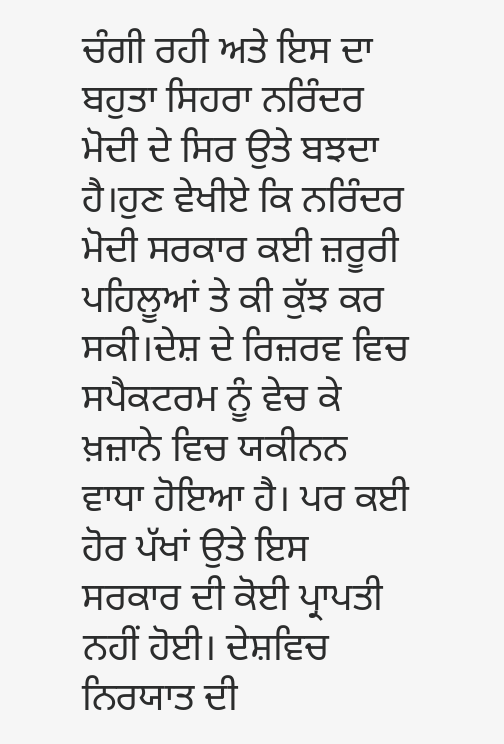ਚੰਗੀ ਰਹੀ ਅਤੇ ਇਸ ਦਾ ਬਹੁਤਾ ਸਿਹਰਾ ਨਰਿੰਦਰ ਮੋਦੀ ਦੇ ਸਿਰ ਉਤੇ ਬਝਦਾ ਹੈ।ਹੁਣ ਵੇਖੀਏ ਕਿ ਨਰਿੰਦਰ ਮੋਦੀ ਸਰਕਾਰ ਕਈ ਜ਼ਰੂਰੀ ਪਹਿਲੂਆਂ ਤੇ ਕੀ ਕੁੱਝ ਕਰ ਸਕੀ।ਦੇਸ਼ ਦੇ ਰਿਜ਼ਰਵ ਵਿਚ ਸਪੈਕਟਰਮ ਨੂੰ ਵੇਚ ਕੇ ਖ਼ਜ਼ਾਨੇ ਵਿਚ ਯਕੀਨਨ ਵਾਧਾ ਹੋਇਆ ਹੈ। ਪਰ ਕਈ ਹੋਰ ਪੱਖਾਂ ਉਤੇ ਇਸ ਸਰਕਾਰ ਦੀ ਕੋਈ ਪ੍ਰਾਪਤੀ ਨਹੀਂ ਹੋਈ। ਦੇਸ਼ਵਿਚ ਨਿਰਯਾਤ ਦੀ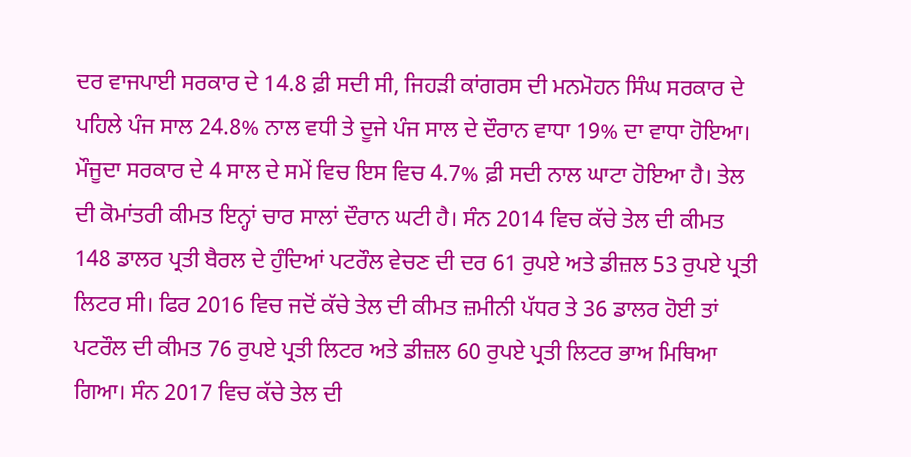ਦਰ ਵਾਜਪਾਈ ਸਰਕਾਰ ਦੇ 14.8 ਫ਼ੀ ਸਦੀ ਸੀ, ਜਿਹੜੀ ਕਾਂਗਰਸ ਦੀ ਮਨਮੋਹਨ ਸਿੰਘ ਸਰਕਾਰ ਦੇ ਪਹਿਲੇ ਪੰਜ ਸਾਲ 24.8% ਨਾਲ ਵਧੀ ਤੇ ਦੂਜੇ ਪੰਜ ਸਾਲ ਦੇ ਦੌਰਾਨ ਵਾਧਾ 19% ਦਾ ਵਾਧਾ ਹੋਇਆ। ਮੌਜੂਦਾ ਸਰਕਾਰ ਦੇ 4 ਸਾਲ ਦੇ ਸਮੇਂ ਵਿਚ ਇਸ ਵਿਚ 4.7% ਫ਼ੀ ਸਦੀ ਨਾਲ ਘਾਟਾ ਹੋਇਆ ਹੈ। ਤੇਲ ਦੀ ਕੋਮਾਂਤਰੀ ਕੀਮਤ ਇਨ੍ਹਾਂ ਚਾਰ ਸਾਲਾਂ ਦੌਰਾਨ ਘਟੀ ਹੈ। ਸੰਨ 2014 ਵਿਚ ਕੱਚੇ ਤੇਲ ਦੀ ਕੀਮਤ 148 ਡਾਲਰ ਪ੍ਰਤੀ ਬੈਰਲ ਦੇ ਹੁੰਦਿਆਂ ਪਟਰੌਲ ਵੇਚਣ ਦੀ ਦਰ 61 ਰੁਪਏ ਅਤੇ ਡੀਜ਼ਲ 53 ਰੁਪਏ ਪ੍ਰਤੀ ਲਿਟਰ ਸੀ। ਫਿਰ 2016 ਵਿਚ ਜਦੋਂ ਕੱਚੇ ਤੇਲ ਦੀ ਕੀਮਤ ਜ਼ਮੀਨੀ ਪੱਧਰ ਤੇ 36 ਡਾਲਰ ਹੋਈ ਤਾਂ ਪਟਰੌਲ ਦੀ ਕੀਮਤ 76 ਰੁਪਏ ਪ੍ਰਤੀ ਲਿਟਰ ਅਤੇ ਡੀਜ਼ਲ 60 ਰੁਪਏ ਪ੍ਰਤੀ ਲਿਟਰ ਭਾਅ ਮਿਥਿਆ ਗਿਆ। ਸੰਨ 2017 ਵਿਚ ਕੱਚੇ ਤੇਲ ਦੀ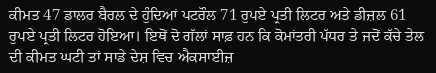ਕੀਮਤ 47 ਡਾਲਰ ਬੈਰਲ ਦੇ ਹੁੰਦਿਆਂ ਪਟਰੌਲ 71 ਰੁਪਏ ਪ੍ਰਤੀ ਲਿਟਰ ਅਤੇ ਡੀਜ਼ਲ 61 ਰੁਪਏ ਪ੍ਰਤੀ ਲਿਟਰ ਹੋਇਆ। ਇਥੋਂ ਦੋ ਗੱਲਾਂ ਸਾਫ਼ ਹਨ ਕਿ ਕੋਮਾਂਤਰੀ ਪੱਧਰ ਤੇ ਜਦੋਂ ਕੱਚੇ ਤੇਲ ਦੀ ਕੀਮਤ ਘਟੀ ਤਾਂ ਸਾਡੇ ਦੇਸ਼ ਵਿਚ ਐਕਸਾਈਜ਼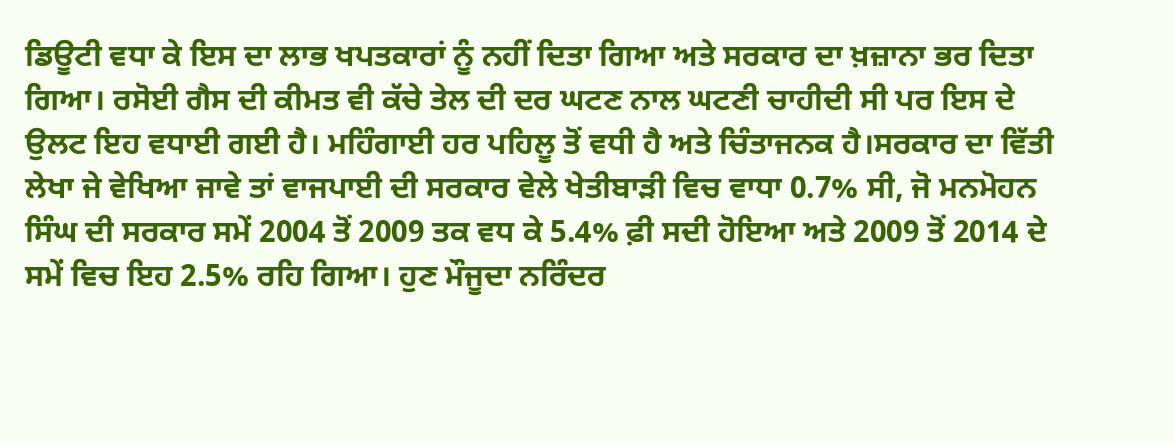ਡਿਊਟੀ ਵਧਾ ਕੇ ਇਸ ਦਾ ਲਾਭ ਖਪਤਕਾਰਾਂ ਨੂੰ ਨਹੀਂ ਦਿਤਾ ਗਿਆ ਅਤੇ ਸਰਕਾਰ ਦਾ ਖ਼ਜ਼ਾਨਾ ਭਰ ਦਿਤਾ ਗਿਆ। ਰਸੋਈ ਗੈਸ ਦੀ ਕੀਮਤ ਵੀ ਕੱਚੇ ਤੇਲ ਦੀ ਦਰ ਘਟਣ ਨਾਲ ਘਟਣੀ ਚਾਹੀਦੀ ਸੀ ਪਰ ਇਸ ਦੇ ਉਲਟ ਇਹ ਵਧਾਈ ਗਈ ਹੈ। ਮਹਿੰਗਾਈ ਹਰ ਪਹਿਲੂ ਤੋਂ ਵਧੀ ਹੈ ਅਤੇ ਚਿੰਤਾਜਨਕ ਹੈ।ਸਰਕਾਰ ਦਾ ਵਿੱਤੀ ਲੇਖਾ ਜੇ ਵੇਖਿਆ ਜਾਵੇ ਤਾਂ ਵਾਜਪਾਈ ਦੀ ਸਰਕਾਰ ਵੇਲੇ ਖੇਤੀਬਾੜੀ ਵਿਚ ਵਾਧਾ 0.7% ਸੀ, ਜੋ ਮਨਮੋਹਨ ਸਿੰਘ ਦੀ ਸਰਕਾਰ ਸਮੇਂ 2004 ਤੋਂ 2009 ਤਕ ਵਧ ਕੇ 5.4% ਫ਼ੀ ਸਦੀ ਹੋਇਆ ਅਤੇ 2009 ਤੋਂ 2014 ਦੇ ਸਮੇਂ ਵਿਚ ਇਹ 2.5% ਰਹਿ ਗਿਆ। ਹੁਣ ਮੌਜੂਦਾ ਨਰਿੰਦਰ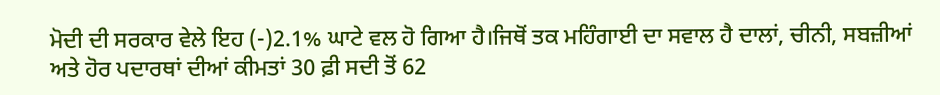ਮੋਦੀ ਦੀ ਸਰਕਾਰ ਵੇਲੇ ਇਹ (-)2.1% ਘਾਟੇ ਵਲ ਹੋ ਗਿਆ ਹੈ।ਜਿਥੋਂ ਤਕ ਮਹਿੰਗਾਈ ਦਾ ਸਵਾਲ ਹੈ ਦਾਲਾਂ, ਚੀਨੀ, ਸਬਜ਼ੀਆਂ ਅਤੇ ਹੋਰ ਪਦਾਰਥਾਂ ਦੀਆਂ ਕੀਮਤਾਂ 30 ਫ਼ੀ ਸਦੀ ਤੋਂ 62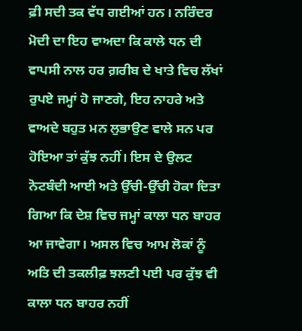ਫ਼ੀ ਸਦੀ ਤਕ ਵੱਧ ਗਈਆਂ ਹਨ। ਨਰਿੰਦਰ ਮੋਦੀ ਦਾ ਇਹ ਵਾਅਦਾ ਕਿ ਕਾਲੇ ਧਨ ਦੀ ਵਾਪਸੀ ਨਾਲ ਹਰ ਗ਼ਰੀਬ ਦੇ ਖਾਤੇ ਵਿਚ ਲੱਖਾਂ ਰੁਪਏ ਜਮ੍ਹਾਂ ਹੋ ਜਾਣਗੇ, ਇਹ ਨਾਹਰੇ ਅਤੇ ਵਾਅਦੇ ਬਹੁਤ ਮਨ ਲੁਭਾਉਣ ਵਾਲੇ ਸਨ ਪਰ ਹੋਇਆ ਤਾਂ ਕੁੱਝ ਨਹੀਂ। ਇਸ ਦੇ ਉਲਟ ਨੋਟਬੰਦੀ ਆਈ ਅਤੇ ਉੱਚੀ-ਉੱਚੀ ਹੋਕਾ ਦਿਤਾ ਗਿਆ ਕਿ ਦੇਸ਼ ਵਿਚ ਜਮ੍ਹਾਂ ਕਾਲਾ ਧਨ ਬਾਹਰ ਆ ਜਾਵੇਗਾ। ਅਸਲ ਵਿਚ ਆਮ ਲੋਕਾਂ ਨੂੰ ਅਤਿ ਦੀ ਤਕਲੀਫ਼ ਝਲਣੀ ਪਈ ਪਰ ਕੁੱਝ ਵੀ ਕਾਲਾ ਧਨ ਬਾਹਰ ਨਹੀਂ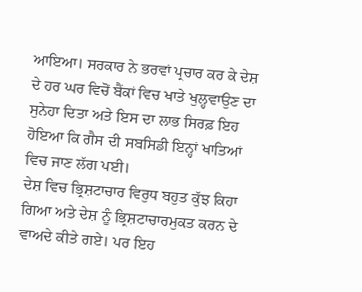ਆਇਆ। ਸਰਕਾਰ ਨੇ ਭਰਵਾਂ ਪ੍ਰਚਾਰ ਕਰ ਕੇ ਦੇਸ਼ ਦੇ ਹਰ ਘਰ ਵਿਚੋਂ ਬੈਂਕਾਂ ਵਿਚ ਖਾਤੇ ਖੁਲ੍ਹਵਾਉਣ ਦਾ ਸੁਨੇਹਾ ਦਿਤਾ ਅਤੇ ਇਸ ਦਾ ਲਾਭ ਸਿਰਫ਼ ਇਹ ਹੋਇਆ ਕਿ ਗੈਸ ਦੀ ਸਬਸਿਡੀ ਇਨ੍ਹਾਂ ਖਾਤਿਆਂ ਵਿਚ ਜਾਣ ਲੱਗ ਪਈ।
ਦੇਸ਼ ਵਿਚ ਭ੍ਰਿਸ਼ਟਾਚਾਰ ਵਿਰੁਧ ਬਹੁਤ ਕੁੱਝ ਕਿਹਾ ਗਿਆ ਅਤੇ ਦੇਸ਼ ਨੂੰ ਭ੍ਰਿਸ਼ਟਾਚਾਰਮੁਕਤ ਕਰਨ ਦੇ ਵਾਅਦੇ ਕੀਤੇ ਗਏ। ਪਰ ਇਹ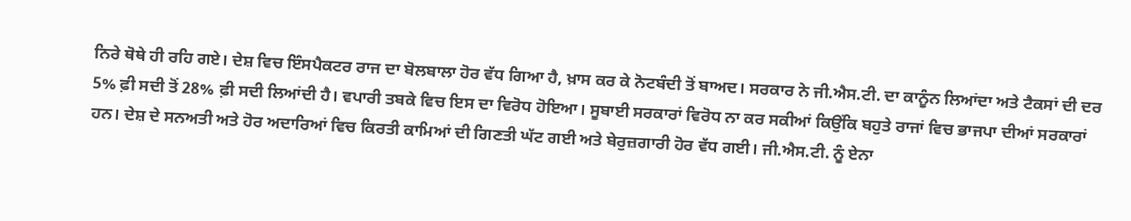ਨਿਰੇ ਥੋਥੇ ਹੀ ਰਹਿ ਗਏ। ਦੇਸ਼ ਵਿਚ ਇੰਸਪੈਕਟਰ ਰਾਜ ਦਾ ਬੋਲਬਾਲਾ ਹੋਰ ਵੱਧ ਗਿਆ ਹੈ, ਖ਼ਾਸ ਕਰ ਕੇ ਨੋਟਬੰਦੀ ਤੋਂ ਬਾਅਦ। ਸਰਕਾਰ ਨੇ ਜੀ.ਐਸ.ਟੀ. ਦਾ ਕਾਨੂੰਨ ਲਿਆਂਦਾ ਅਤੇ ਟੈਕਸਾਂ ਦੀ ਦਰ 5% ਫ਼ੀ ਸਦੀ ਤੋਂ 28% ਫ਼ੀ ਸਦੀ ਲਿਆਂਦੀ ਹੈ। ਵਪਾਰੀ ਤਬਕੇ ਵਿਚ ਇਸ ਦਾ ਵਿਰੋਧ ਹੋਇਆ। ਸੂਬਾਈ ਸਰਕਾਰਾਂ ਵਿਰੋਧ ਨਾ ਕਰ ਸਕੀਆਂ ਕਿਉਂਕਿ ਬਹੁਤੇ ਰਾਜਾਂ ਵਿਚ ਭਾਜਪਾ ਦੀਆਂ ਸਰਕਾਰਾਂ ਹਨ। ਦੇਸ਼ ਦੇ ਸਨਅਤੀ ਅਤੇ ਹੋਰ ਅਦਾਰਿਆਂ ਵਿਚ ਕਿਰਤੀ ਕਾਮਿਆਂ ਦੀ ਗਿਣਤੀ ਘੱਟ ਗਈ ਅਤੇ ਬੇਰੁਜ਼ਗਾਰੀ ਹੋਰ ਵੱਧ ਗਈ। ਜੀ.ਐਸ.ਟੀ. ਨੂੰ ਏਨਾ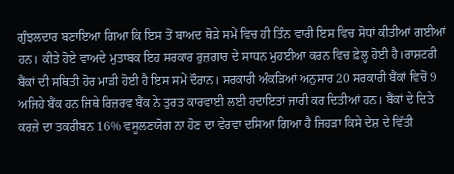ਗੁੰਝਲਦਾਰ ਬਣਾਇਆ ਗਿਆ ਕਿ ਇਸ ਤੋਂ ਬਾਅਦ ਥੋੜੇ ਸਮੇਂ ਵਿਚ ਹੀ ਤਿੰਨ ਵਾਰੀ ਇਸ ਵਿਚ ਸੋਧਾਂ ਕੀਤੀਆਂ ਗਈਆਂ ਹਨ। ਕੀਤੇ ਹੋਏ ਵਾਅਦੇ ਮੁਤਾਬਕ ਇਹ ਸਰਕਾਰ ਰੁਜ਼ਗਾਰ ਦੇ ਸਾਧਨ ਮੁਹਈਆ ਕਰਨ ਵਿਚ ਫ਼ੇਲ੍ਹ ਹੋਈ ਹੈ।ਰਾਸ਼ਟਰੀ ਬੈਂਕਾਂ ਦੀ ਸਥਿਤੀ ਹੋਰ ਮਾੜੀ ਹੋਈ ਹੈ ਇਸ ਸਮੇਂ ਦੌਰਾਨ। ਸਰਕਾਰੀ ਅੰਕੜਿਆਂ ਅਨੁਸਾਰ 20 ਸਰਕਾਰੀ ਬੈਂਕਾਂ ਵਿਚੋਂ 9 ਅਜਿਹੇ ਬੈਂਕ ਹਨ ਜਿਥੇ ਰਿਜ਼ਰਵ ਬੈਂਕ ਨੇ ਤੁਰਤ ਕਾਰਵਾਈ ਲਈ ਹਦਾਇਤਾਂ ਜਾਰੀ ਕਰ ਦਿਤੀਆਂ ਹਨ। ਬੈਂਕਾਂ ਦੇ ਦਿਤੇ ਕਰਜ਼ੇ ਦਾ ਤਕਰੀਬਨ 16% ਵਸੂਲਣਯੋਗ ਨਾ ਹੋਣ ਦਾ ਵੇਰਵਾ ਦਸਿਆ ਗਿਆ ਹੈ ਜਿਹੜਾ ਕਿਸੇ ਦੇਸ਼ ਦੇ ਵਿੱਤੀ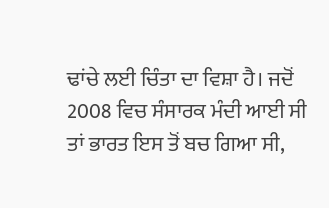ਢਾਂਚੇ ਲਈ ਚਿੰਤਾ ਦਾ ਵਿਸ਼ਾ ਹੈ। ਜਦੋਂ 2008 ਵਿਚ ਸੰਸਾਰਕ ਮੰਦੀ ਆਈ ਸੀ ਤਾਂ ਭਾਰਤ ਇਸ ਤੋਂ ਬਚ ਗਿਆ ਸੀ,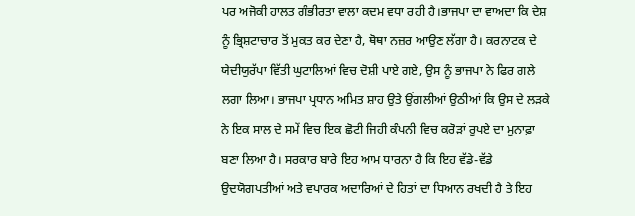ਪਰ ਅਜੋਕੀ ਹਾਲਤ ਗੰਭੀਰਤਾ ਵਾਲਾ ਕਦਮ ਵਧਾ ਰਹੀ ਹੈ।ਭਾਜਪਾ ਦਾ ਵਾਅਦਾ ਕਿ ਦੇਸ਼ ਨੂੰ ਭ੍ਰਿਸ਼ਟਾਚਾਰ ਤੋਂ ਮੁਕਤ ਕਰ ਦੇਣਾ ਹੈ, ਥੋਥਾ ਨਜ਼ਰ ਆਉਣ ਲੱਗਾ ਹੈ। ਕਰਨਾਟਕ ਦੇ ਯੇਦੀਯੁਰੱਪਾ ਵਿੱਤੀ ਘੁਟਾਲਿਆਂ ਵਿਚ ਦੋਸ਼ੀ ਪਾਏ ਗਏ, ਉਸ ਨੂੰ ਭਾਜਪਾ ਨੇ ਫਿਰ ਗਲੇ ਲਗਾ ਲਿਆ। ਭਾਜਪਾ ਪ੍ਰਧਾਨ ਅਮਿਤ ਸ਼ਾਹ ਉਤੇ ਉਂਗਲੀਆਂ ਉਠੀਆਂ ਕਿ ਉਸ ਦੇ ਲੜਕੇ ਨੇ ਇਕ ਸਾਲ ਦੇ ਸਮੇਂ ਵਿਚ ਇਕ ਛੋਟੀ ਜਿਹੀ ਕੰਪਨੀ ਵਿਚ ਕਰੋੜਾਂ ਰੁਪਏ ਦਾ ਮੁਨਾਫ਼ਾ ਬਣਾ ਲਿਆ ਹੈ। ਸਰਕਾਰ ਬਾਰੇ ਇਹ ਆਮ ਧਾਰਨਾ ਹੈ ਕਿ ਇਹ ਵੱਡੇ-ਵੱਡੇ ਉਦਯੋਗਪਤੀਆਂ ਅਤੇ ਵਪਾਰਕ ਅਦਾਰਿਆਂ ਦੇ ਹਿਤਾਂ ਦਾ ਧਿਆਨ ਰਖਦੀ ਹੈ ਤੇ ਇਹ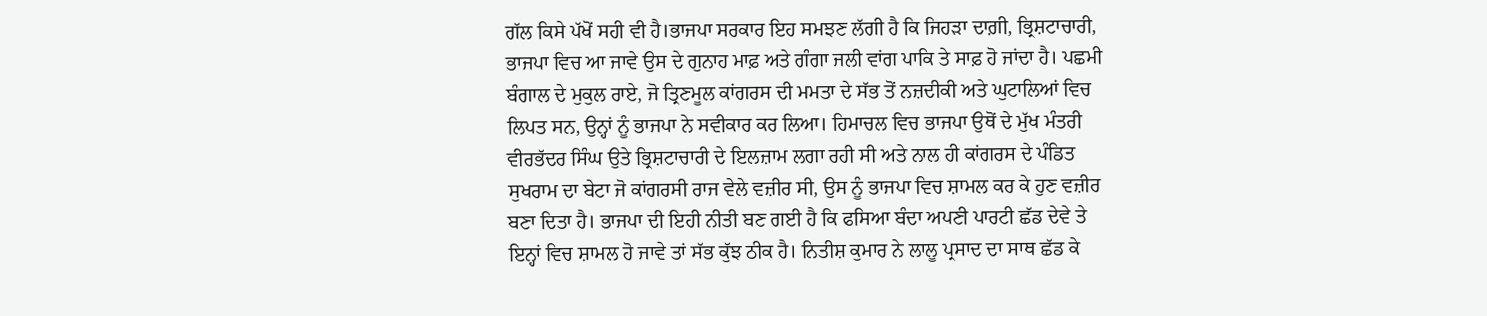ਗੱਲ ਕਿਸੇ ਪੱਖੋਂ ਸਹੀ ਵੀ ਹੈ।ਭਾਜਪਾ ਸਰਕਾਰ ਇਹ ਸਮਝਣ ਲੱਗੀ ਹੈ ਕਿ ਜਿਹੜਾ ਦਾਗ਼ੀ, ਭ੍ਰਿਸ਼ਟਾਚਾਰੀ, ਭਾਜਪਾ ਵਿਚ ਆ ਜਾਵੇ ਉਸ ਦੇ ਗੁਨਾਹ ਮਾਫ਼ ਅਤੇ ਗੰਗਾ ਜਲੀ ਵਾਂਗ ਪਾਕਿ ਤੇ ਸਾਫ਼ ਹੋ ਜਾਂਦਾ ਹੈ। ਪਛਮੀ ਬੰਗਾਲ ਦੇ ਮੁਕੁਲ ਰਾਏ, ਜੋ ਤ੍ਰਿਣਮੂਲ ਕਾਂਗਰਸ ਦੀ ਮਮਤਾ ਦੇ ਸੱਭ ਤੋਂ ਨਜ਼ਦੀਕੀ ਅਤੇ ਘੁਟਾਲਿਆਂ ਵਿਚ ਲਿਪਤ ਸਨ, ਉਨ੍ਹਾਂ ਨੂੰ ਭਾਜਪਾ ਨੇ ਸਵੀਕਾਰ ਕਰ ਲਿਆ। ਹਿਮਾਚਲ ਵਿਚ ਭਾਜਪਾ ਉਥੋਂ ਦੇ ਮੁੱਖ ਮੰਤਰੀ ਵੀਰਭੱਦਰ ਸਿੰਘ ਉਤੇ ਭ੍ਰਿਸ਼ਟਾਚਾਰੀ ਦੇ ਇਲਜ਼ਾਮ ਲਗਾ ਰਹੀ ਸੀ ਅਤੇ ਨਾਲ ਹੀ ਕਾਂਗਰਸ ਦੇ ਪੰਡਿਤ ਸੁਖਰਾਮ ਦਾ ਬੇਟਾ ਜੋ ਕਾਂਗਰਸੀ ਰਾਜ ਵੇਲੇ ਵਜ਼ੀਰ ਸੀ, ਉਸ ਨੂੰ ਭਾਜਪਾ ਵਿਚ ਸ਼ਾਮਲ ਕਰ ਕੇ ਹੁਣ ਵਜ਼ੀਰ ਬਣਾ ਦਿਤਾ ਹੈ। ਭਾਜਪਾ ਦੀ ਇਹੀ ਨੀਤੀ ਬਣ ਗਈ ਹੈ ਕਿ ਫਸਿਆ ਬੰਦਾ ਅਪਣੀ ਪਾਰਟੀ ਛੱਡ ਦੇਵੇ ਤੇ ਇਨ੍ਹਾਂ ਵਿਚ ਸ਼ਾਮਲ ਹੋ ਜਾਵੇ ਤਾਂ ਸੱਭ ਕੁੱਝ ਠੀਕ ਹੈ। ਨਿਤੀਸ਼ ਕੁਮਾਰ ਨੇ ਲਾਲੂ ਪ੍ਰਸਾਦ ਦਾ ਸਾਥ ਛੱਡ ਕੇ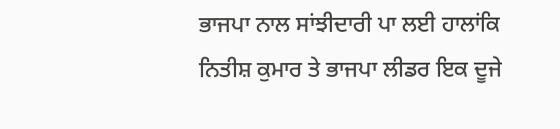ਭਾਜਪਾ ਨਾਲ ਸਾਂਝੀਦਾਰੀ ਪਾ ਲਈ ਹਾਲਾਂਕਿ ਨਿਤੀਸ਼ ਕੁਮਾਰ ਤੇ ਭਾਜਪਾ ਲੀਡਰ ਇਕ ਦੂਜੇ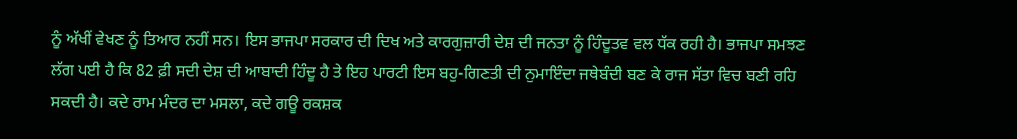ਨੂੰ ਅੱਖੀਂ ਵੇਖਣ ਨੂੰ ਤਿਆਰ ਨਹੀਂ ਸਨ। ਇਸ ਭਾਜਪਾ ਸਰਕਾਰ ਦੀ ਦਿਖ ਅਤੇ ਕਾਰਗੁਜ਼ਾਰੀ ਦੇਸ਼ ਦੀ ਜਨਤਾ ਨੂੰ ਹਿੰਦੂਤਵ ਵਲ ਧੱਕ ਰਹੀ ਹੈ। ਭਾਜਪਾ ਸਮਝਣ ਲੱਗ ਪਈ ਹੈ ਕਿ 82 ਫ਼ੀ ਸਦੀ ਦੇਸ਼ ਦੀ ਆਬਾਦੀ ਹਿੰਦੂ ਹੈ ਤੇ ਇਹ ਪਾਰਟੀ ਇਸ ਬਹੁ-ਗਿਣਤੀ ਦੀ ਨੁਮਾਇੰਦਾ ਜਥੇਬੰਦੀ ਬਣ ਕੇ ਰਾਜ ਸੱਤਾ ਵਿਚ ਬਣੀ ਰਹਿ ਸਕਦੀ ਹੈ। ਕਦੇ ਰਾਮ ਮੰਦਰ ਦਾ ਮਸਲਾ, ਕਦੇ ਗਊ ਰਕਸ਼ਕ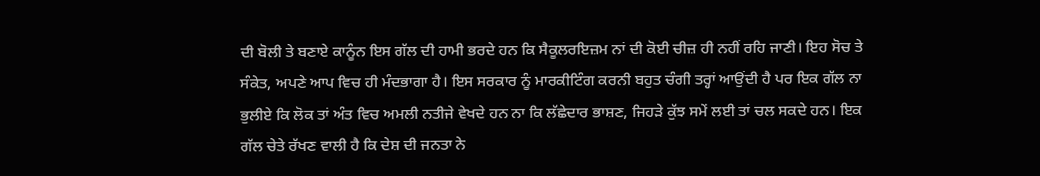ਦੀ ਬੋਲੀ ਤੇ ਬਣਾਏ ਕਾਨੂੰਨ ਇਸ ਗੱਲ ਦੀ ਹਾਮੀ ਭਰਦੇ ਹਨ ਕਿ ਸੈਕੂਲਰਇਜ਼ਮ ਨਾਂ ਦੀ ਕੋਈ ਚੀਜ਼ ਹੀ ਨਹੀਂ ਰਹਿ ਜਾਣੀ। ਇਹ ਸੋਚ ਤੇ ਸੰਕੇਤ, ਅਪਣੇ ਆਪ ਵਿਚ ਹੀ ਮੰਦਭਾਗਾ ਹੈ। ਇਸ ਸਰਕਾਰ ਨੂੰ ਮਾਰਕੀਟਿੰਗ ਕਰਨੀ ਬਹੁਤ ਚੰਗੀ ਤਰ੍ਹਾਂ ਆਉਂਦੀ ਹੈ ਪਰ ਇਕ ਗੱਲ ਨਾ ਭੁਲੀਏ ਕਿ ਲੋਕ ਤਾਂ ਅੰਤ ਵਿਚ ਅਮਲੀ ਨਤੀਜੇ ਵੇਖਦੇ ਹਨ ਨਾ ਕਿ ਲੱਛੇਦਾਰ ਭਾਸ਼ਣ, ਜਿਹੜੇ ਕੁੱਝ ਸਮੇਂ ਲਈ ਤਾਂ ਚਲ ਸਕਦੇ ਹਨ। ਇਕ ਗੱਲ ਚੇਤੇ ਰੱਖਣ ਵਾਲੀ ਹੈ ਕਿ ਦੇਸ਼ ਦੀ ਜਨਤਾ ਨੇ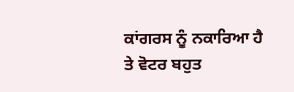ਕਾਂਗਰਸ ਨੂੰ ਨਕਾਰਿਆ ਹੈ ਤੇ ਵੋਟਰ ਬਹੁਤ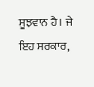ਸੂਝਵਾਨ ਹੈ। ਜੇ ਇਹ ਸਰਕਾਰ,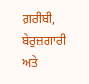ਗ਼ਰੀਬੀ, ਬੇਰੁਜ਼ਗਾਰੀ ਅਤੇ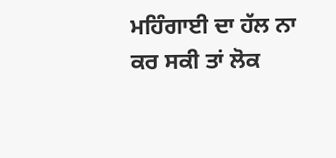ਮਹਿੰਗਾਈ ਦਾ ਹੱਲ ਨਾ ਕਰ ਸਕੀ ਤਾਂ ਲੋਕ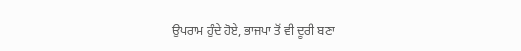ਉਪਰਾਮ ਹੁੰਦੇ ਹੋਏ, ਭਾਜਪਾ ਤੋਂ ਵੀ ਦੂਰੀ ਬਣਾ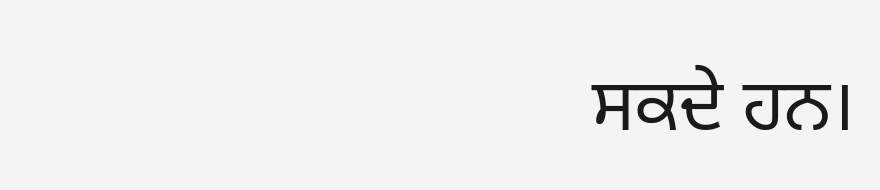ਸਕਦੇ ਹਨ।